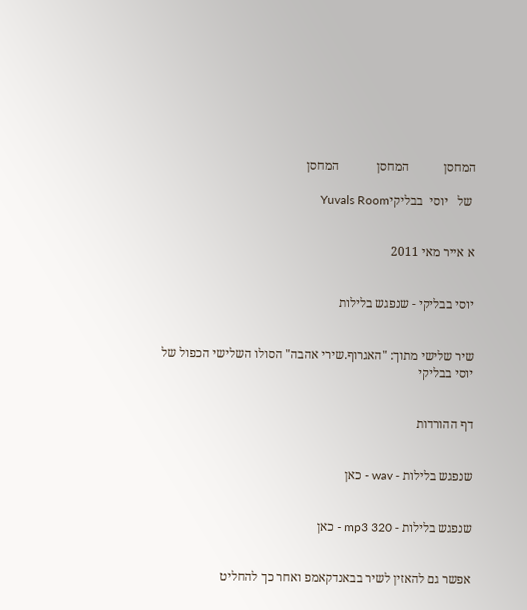המחסן           המחסן            המחסן

 של   יוסי  בבליקיYuvals Room


א אייר מאי 2011


יוסי בבליקי - שנפגש בלילות


שיר שלישי מתוך: "האגרוף.שירי אהבה" הסולו השלישי הכפול של יוסי בבליקי


דף ההורדות


שנפגש בלילות - wav - כאן


שנפגש בלילות - mp3 320 - כאן


אפשר גם להאזין לשיר בבאנדקאמפ ואחר כך להחליט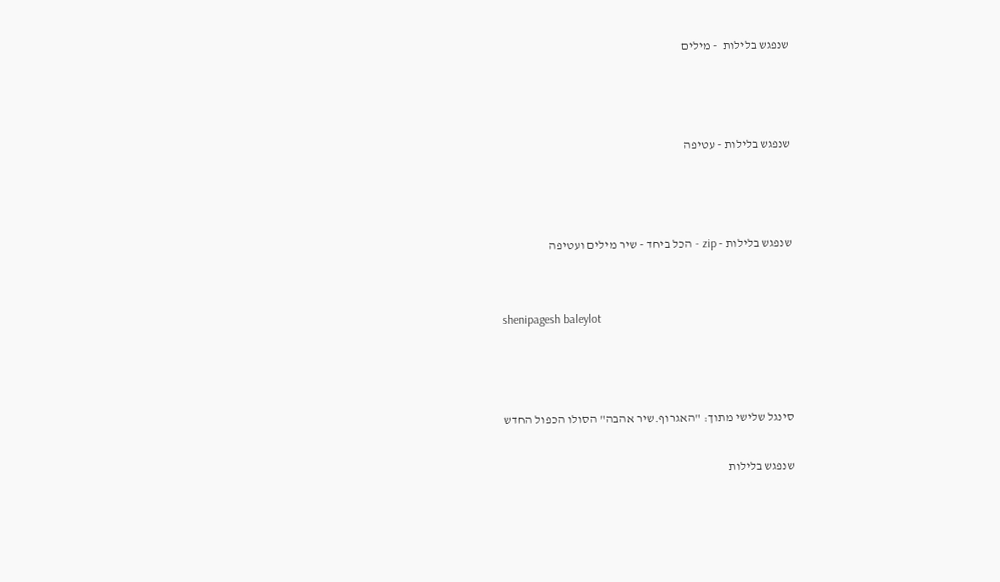שנפגש בלילות  - מילים



שנפגש בלילות - עטיפה



שנפגש בלילות - zip - הכל ביחד - שיר מילים ועטיפה


shenipagesh baleylot



סינגל שלישי מתוך: "האגרוף.שיר אהבה" הסולו הכפול החדש

שנפגש בלילות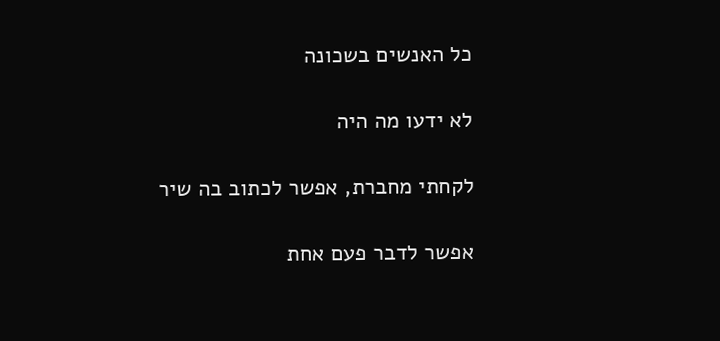כל האנשים בשכונה

לא ידעו מה היה

לקחתי מחברת, אפשר לכתוב בה שיר

אפשר לדבר פעם אחת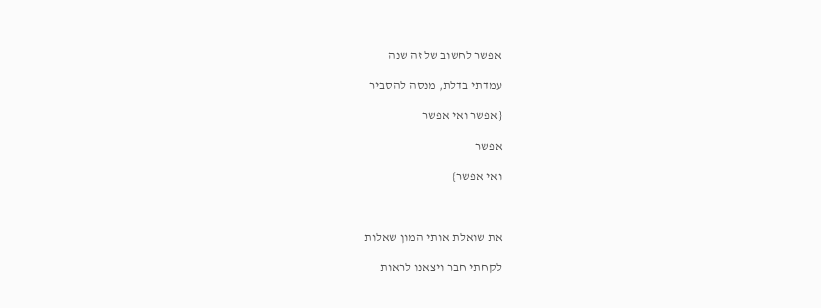אפשר לחשוב של זה שנה

עמדתי בדלת, מנסה להסביר

{אפשר ואי אפשר

אפשר

ואי אפשר}



את שואלת אותי המון שאלות

לקחתי חבר ויצאנו לראות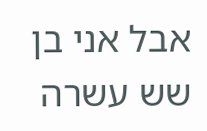אבל אני בן שש עשרה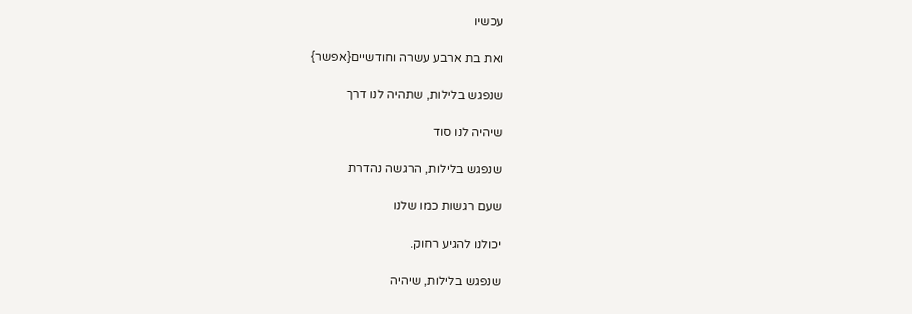עכשיו

ואת בת ארבע עשרה וחודשיים{אפשר}

שנפגש בלילות, שתהיה לנו דרך

שיהיה לנו סוד

שנפגש בלילות, הרגשה נהדרת

שעם רגשות כמו שלנו

יכולנו להגיע רחוק.

שנפגש בלילות, שיהיה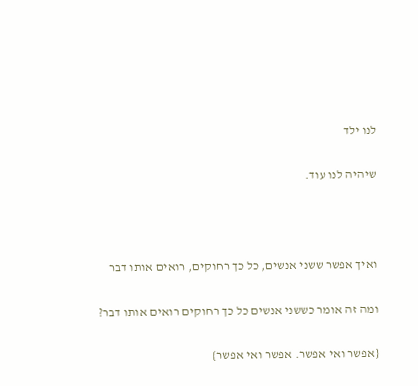לנו ילד

שיהיה לנו עוד.



ואיך אפשר ששני אנשים, כל כך רחוקים, רואים אותו דבר

ומה זה אומר כששני אנשים כל כך רחוקים רואים אותו דבר?

{אפשר ואי אפשר. אפשר ואי אפשר}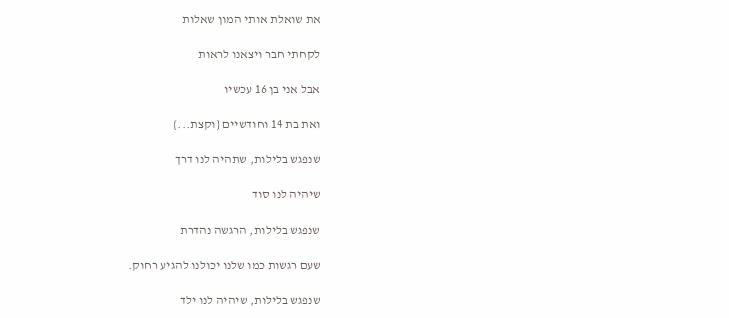את שואלת אותי המון שאלות

לקחתי חבר ויצאנו לראות

אבל אני בן 16 עכשיו

ואת בת 14 וחודשיים {וקצת...}

שנפגש בלילות, שתהיה לנו דרך

שיהיה לנו סוד

שנפגש בלילות, הרגשה נהדרת

שעם רגשות כמו שלנו יכולנו להגיע רחוק.

שנפגש בלילות, שיהיה לנו ילד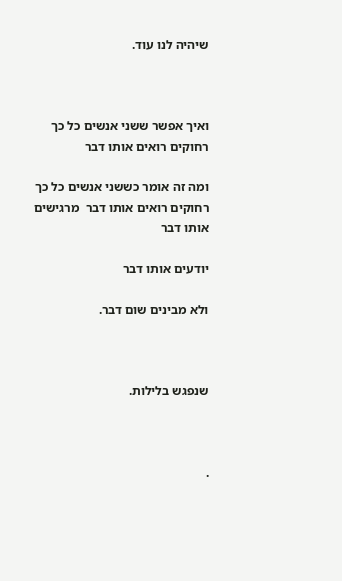שיהיה לנו עוד.



ואיך אפשר ששני אנשים כל כך רחוקים רואים אותו דבר

ומה זה אומר כששני אנשים כל כך רחוקים רואים אותו דבר  מרגישים אותו דבר

יודעים אותו דבר

ולא מבינים שום דבר.



שנפגש בלילות.



.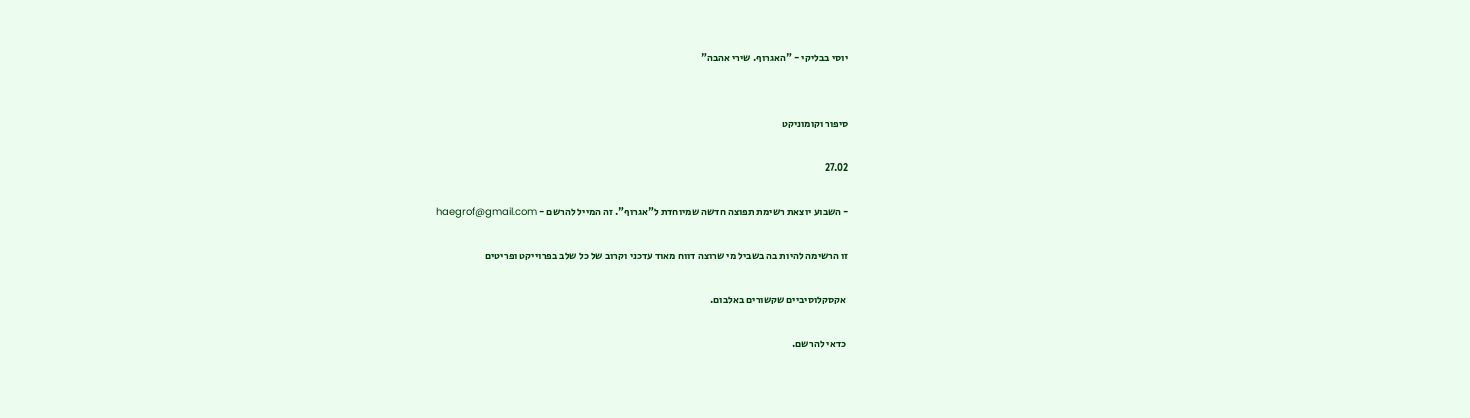יוסי בבליקי - "האגרוף. שירי אהבה"


סיפור וקומוניקט

27.02

- השבוע יוצאת רשימת תפוצה חדשה שמיוחדת ל"אגרוף". זה המייל להרשם - haegrof@gmail.com

זו הרשימה להיות בה בשביל מי שרוצה דווח מאוד עדכני וקרוב של כל שלב בפרוייקט ופריטים

 אקסקלוסיביים שקשורים באלבום.

 כדאי להרשם.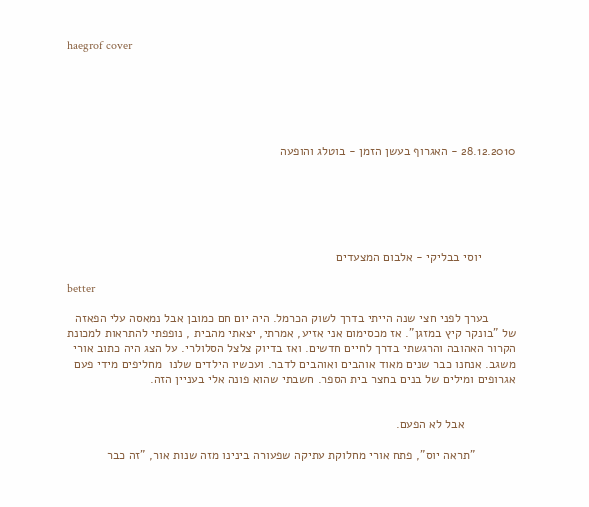haegrof cover






28.12.2010 - האגרוף בעשן הזמן - בוטלג והופעה






          יוסי בבליקי - אלבום המצעדים

better

        בערך לפני חצי שנה הייתי בדרך לשוק הכרמל. היה יום חם כמובן אבל נמאסה עלי הפאזה של "בונקר קיץ במזגן". אז מכסימום אני אזיע, אמרתי, יצאתי מהבית , נופפתי להתראות למכונת הקרור האהובה והרגשתי בדרך לחיים חדשים. ואז בדיוק צלצל הסלולרי. על הצג היה כתוב אורי משגב. אנחנו כבר שנים מאוד אוהבים ואוהבים לדבר. ועכשיו הילדים שלנו  מחליפים מידי פעם אגרופים ומילים של בנים בחצר בית הספר. חשבתי שהוא פונה אלי בעניין הזה.


               אבל לא הפעם.

            "תראה יוס", פתח אורי מחלוקת עתיקה שפעורה בינינו מזה שנות אור, "זה כבר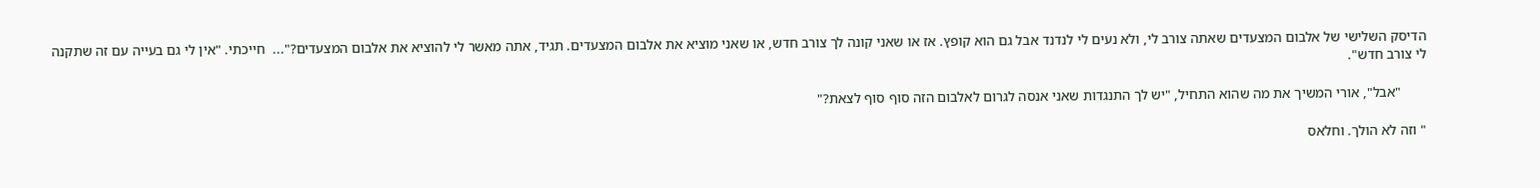הדיסק השלישי של אלבום המצעדים שאתה צורב לי, ולא נעים לי לנדנד אבל גם הוא קופץ. אז או שאני קונה לך צורב חדש, או שאני מוציא את אלבום המצעדים. תגיד, אתה מאשר לי להוציא את אלבום המצעדים?"...  חייכתי. "אין לי גם בעייה עם זה שתקנה לי צורב חדש".

       "אבל", אורי המשיך את מה שהוא התחיל, "יש לך התנגדות שאני אנסה לגרום לאלבום הזה סוף סוף לצאת?"

" וזה לא הולך. וחלאס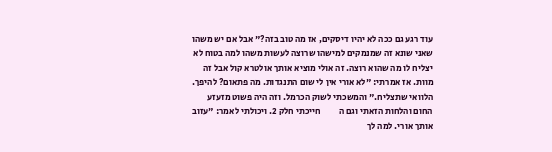עוד רגע גם ככה לא יהיו דיסקים, אז מה טוב בזה?" אבל אם יש משהו שאני שונא זה שמנמקים למישהו שרוצה לעשות משהו למה בטוח לא יצליח לו מה שהוא רוצה. זה אולי מוציא אותך אולטרא קול אבל זה מוות. אז אמרתי: "לא אורי אין לי שום התנגדות. מה פתאום? להיפך. הלוואי שתצליח." והמשכתי לשוק הכרמל. וזה היה פשוט מזעזע החום והלחות הזאתי וגם ה          חייכתי חלק 2. ויכולתי לאמר: "עזוב אותך אורי. למה לך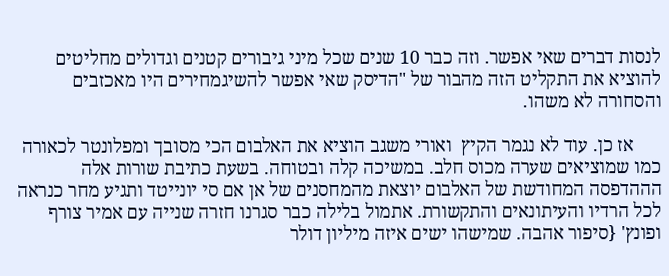לנסות דברים שאי אפשר. וזה כבר 10 שנים שכל מיני גיבורים קטנים וגדולים מחליטים להוציא את התקליט הזה מהבור של "הדיסק שאי אפשר להשיגמחירים היו מאכזבים והסחורה לא משהו.

      אז כן. עוד לא נגמר הקיץ  ואורי משגב הוציא את האלבום הכי מסובך ומפלונטר לכאורה כמו שמוציאים שערה מכוס חלב. במשיכה קלה ובטוחה. בשעת כתיבת שורות אלה הההדפסה המחודשת של האלבום יוצאת מהמחסנים של אן אם סי יונייטד ותגיע מחר כנראה לכל הרדיו והעיתונאים והתקשורת. אתמול בלילה כבר סגרנו חזרה שנייה עם אמיר צורף ופונץ' {סיפור אהבה. שמישהו ישים איזה מיליון דולר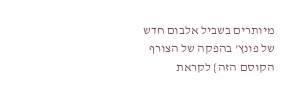מיותרים בשביל אלבום חדש של פונץ' בהפקה של הצורף הקוסם הזה} לקראת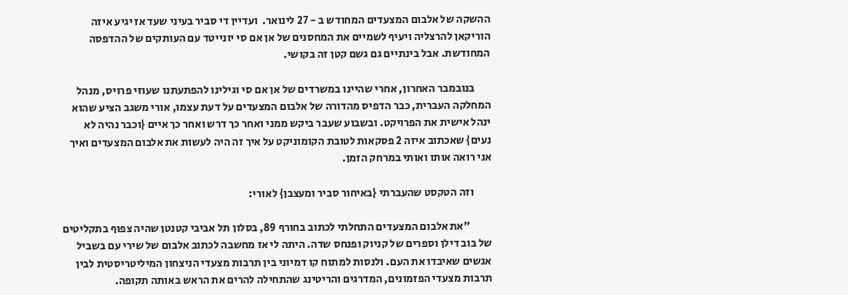ההשקה של אלבום המצעדים המחודש ב - 27 לינואר.  ועדיין די סביר בעיני שעד אז יגיע איזה הוריקאן להרצליה ויעיף לשמיים את המחסנים של אן אם סי יונייטד עם העותקים של ההדפסה המחודשת. אבל בינתיים גם גשם קטן זה בקושי.

       בנובמבר האחרון, אחרי שהיינו במשרדים של אן אם סי וגילינו להפתעתנו שעוזי פרויס, מנהל המחלקה העברית, כבר הדפיס מהדורה של אלבום המצעדים על דעת עצמו, אורי משגב הציע שהוא ינהל אישית את הפרויקט. ובשבוע שעבר ביקש ממני ואחר כך דרש ואחר כך איים {וכבר נהיה לא נעים} שאכתוב איזה 2 פסקאות לטובת הקומוניקט על איך זה היה לעשות את אלבום המצעדים ואיך אני רואה אותו ואותי במרחק הזמן.

        וזה הטקסט שהעברתי {באיחור סביר ומעצבן} לאורי:

          "את אלבום המצעדים התחלתי לכתוב בחורף 89, בסלון תל אביבי קטנטן שהיה צפוף בתקליטים של בוב דילן וספרים של קניוק ופנחס שדה. היתה לי אז מחשבה לכתוב אלבום של שירי עם בשביל אנשים שאיבדו את העם. ולנסות למתוח קו דמיוני בין תרבות מצעדי הניצחון המיליטריסטית לבין תרבות מצעדי הפזמונים, המדרגים והריטינג שהתחילה להרים את הראש באותה תקופה.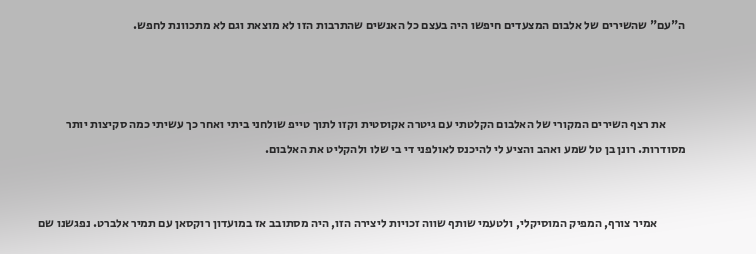ה"עם" שהשירים של אלבום המצעדים חיפשו היה בעצם כל האנשים שהתרבות הזו לא מוצאת וגם לא מתכוונת לחפש.



        את רצף השירים המקורי של האלבום הקלטתי עם גיטרה אקוסטית וקזו לתוך טייפ שולחני ביתי ואחר כך עשיתי כמה סקיצות יותר מסודרות. רונן בן טל שמע ואהב והציע לי להיכנס לאולפני די בי שלו ולהקליט את האלבום.


            אמיר צורף, המפיק המוסיקלי, ולטעמי שותף שווה זכויות ליצירה הזו, היה מסתובב אז במועדון רוקסאן עם תמיר אלברט. נפגשנו שם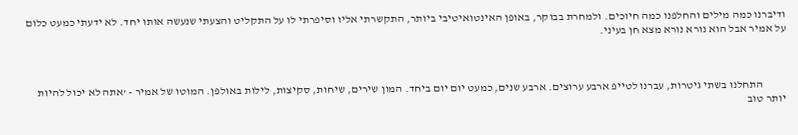ודיברנו כמה מילים והחלפנו כמה חיוכים. ולמחרת בבוקר, באופן האינטואיטיבי ביותר, התקשרתי אליו וסיפרתי לו על התקליט והצעתי שנעשה אותו יחד. לא ידעתי כמעט כלום על אמיר אבל הוא נורא נורא מצא חן בעיני.



          התחלנו בשתי גיטרות, עברנו לטייפ ארבע ערוצים. ארבע שנים, כמעט יום יום ביחד. המון שירים, שיחות, סקיצות, לילות באולפן. המוטו של אמיר - 'אתה לא יכול להיות יותר טוב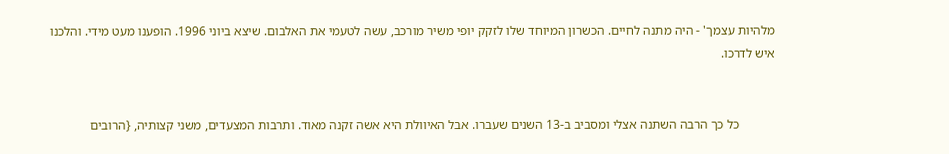מלהיות עצמך' - היה מתנה לחיים. הכשרון המיוחד שלו לזקק יופי משיר מורכב, עשה לטעמי את האלבום. שיצא ביוני 1996. הופענו מעט מידי. והלכנו איש לדרכו.


           כל כך הרבה השתנה אצלי ומסביב ב-13 השנים שעברו. אבל האיוולת היא אשה זקנה מאוד. ותרבות המצעדים, משני קצותיה, {הרובים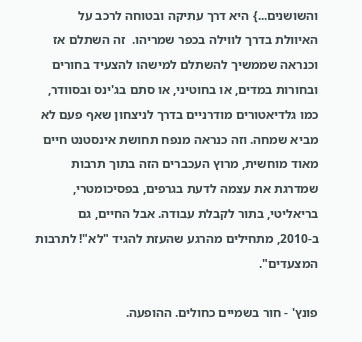והשושנים...} היא דרך עתיקה ובטוחה לרכב על האיוולת בדרך לווילה בכפר שמריהו.  זה השתלם אז וכנראה שממשיך להשתלם למישהו להצעיד בחורים ובחורות במדים, או בחוטיני, או סתם בג'ינס ובסוודר, כמו גלדיאטורים מודרניים בדרך לניצחון שאף פעם לא מביא שמחה. וזה כנראה מנפח תחושת אינסטנט חיים מאוד מוחשית, מרוץ העכברים הזה בתוך תרבות שמדרגת את עצמה לדעת בגרפים, בפסיכומטרי, בריאליטי, בתור לקבלת עבודה. אבל החיים, גם ב-2010, מתחילים מהרגע שהעזת להגיד "לא"! לתרבות המצעדים".

פונץ' - חור בשמיים כחולים. ההופעה.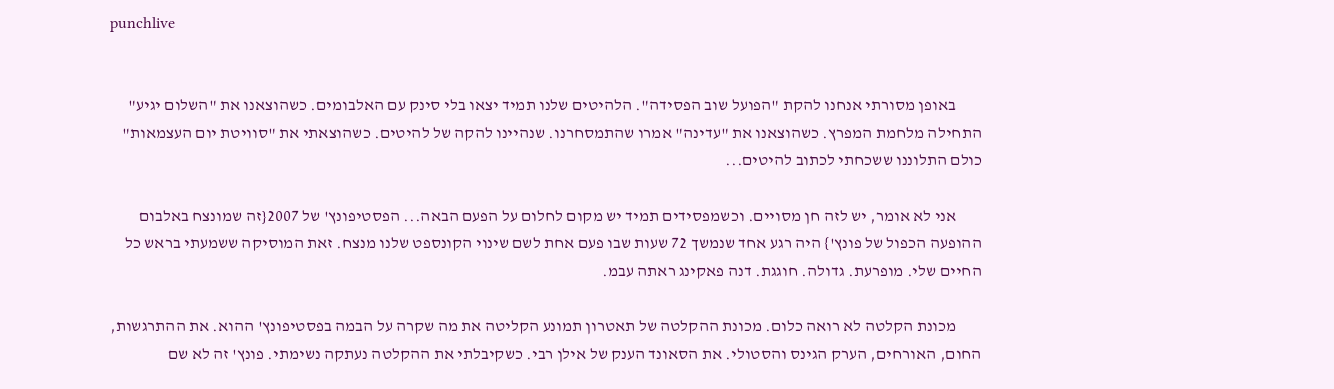punchlive


        באופן מסורתי אנחנו להקת "הפועל שוב הפסידה". הלהיטים שלנו תמיד יצאו בלי סינק עם האלבומים. כשהוצאנו את "השלום יגיע" התחילה מלחמת המפרץ. כשהוצאנו את "עדינה" אמרו שהתמסחרנו. שנהיינו להקה של להיטים. כשהוצאתי את "סוויטת יום העצמאות" כולם התלוננו ששכחתי לכתוב להיטים...

        אני לא אומר, יש לזה חן מסויים. וכשמפסידים תמיד יש מקום לחלום על הפעם הבאה... הפסטיפונץ' של 2007{זה שמונצח באלבום ההופעה הכפול של פונץ'} היה רגע אחד שנמשך 72 שעות שבו פעם אחת לשם שינוי הקונספט שלנו מנצח. זאת המוסיקה ששמעתי בראש כל החיים שלי. מופרעת. גדולה. חוגגת. דנה פאקינג ראתה עבמ.

        מכונת הקלטה לא רואה כלום. מכונת ההקלטה של תאטרון תמונע הקליטה את מה שקרה על הבמה בפסטיפונץ' ההוא. את ההתרגשות, החום, האורחים, הערק הגינס והסטולי. את הסאונד הענק של אילן רבי. כשקיבלתי את ההקלטה נעתקה נשימתי. פונץ' זה לא שם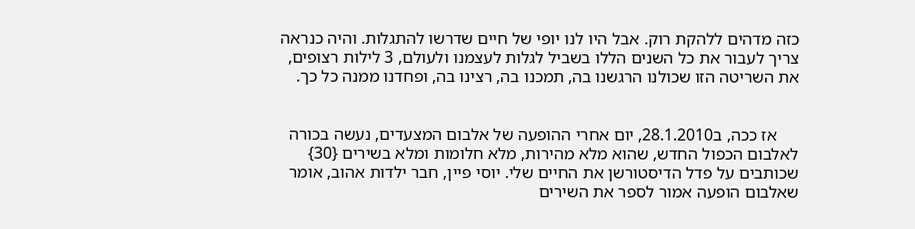כזה מדהים ללהקת רוק. אבל היו לנו יופי של חיים שדרשו להתגלות. והיה כנראה צריך לעבור את כל השנים הללו בשביל לגלות לעצמנו ולעולם, 3 לילות רצופים, את השריטה הזו שכולנו הרגשנו בה, תמכנו בה, רצינו בה, ופחדנו ממנה כל כך.


     אז ככה, ב28.1.2010, יום אחרי ההופעה של אלבום המצעדים, נעשה בכורה לאלבום הכפול החדש, שהוא מלא מהירות, מלא חלומות ומלא בשירים {30} שכותבים על פדל הדיסטורשן את החיים שלי. יוסי פיין, חבר ילדות אהוב, אומר שאלבום הופעה אמור לספר את השירים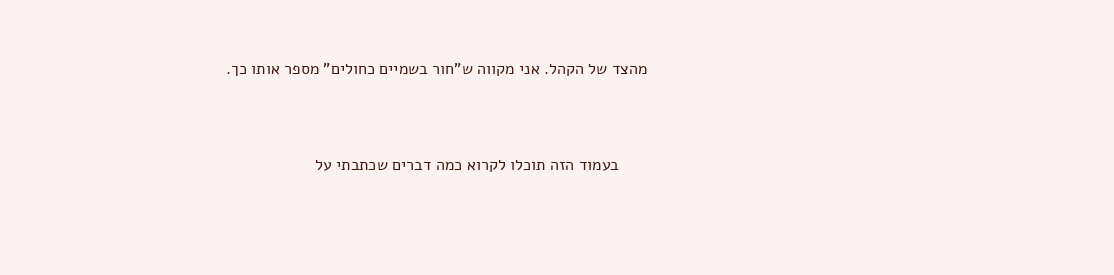מהצד של הקהל. אני מקווה ש"חור בשמיים כחולים" מספר אותו כך.


      בעמוד הזה תוכלו לקרוא כמה דברים שכתבתי על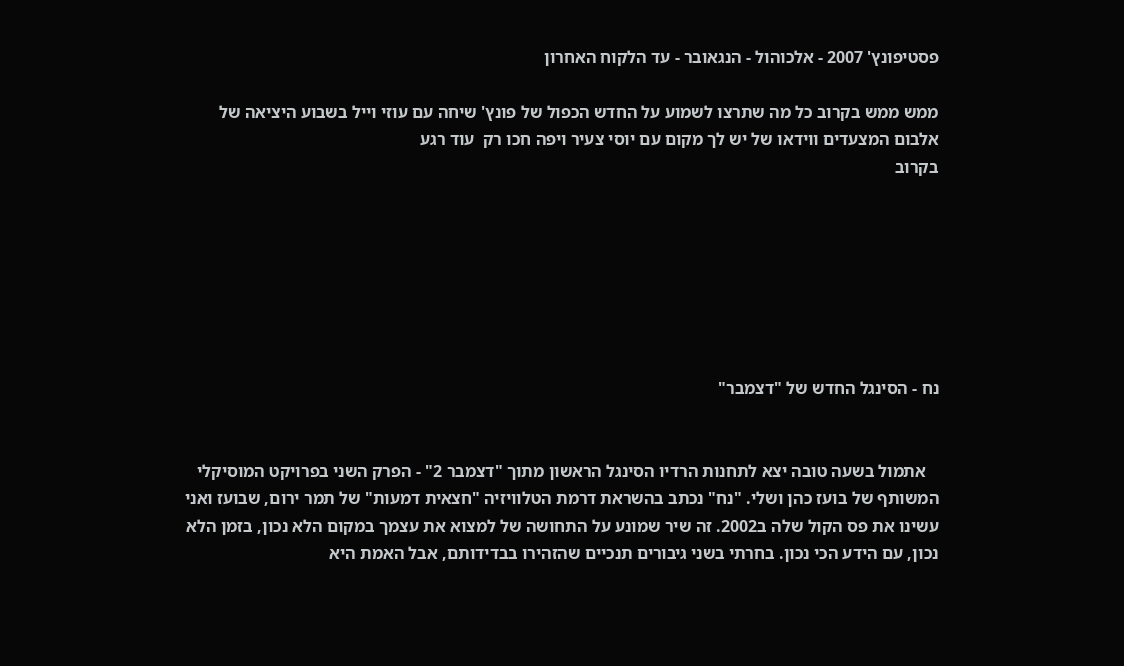פסטיפונץ' 2007 - אלכוהול - הנגאובר - עד הלקוח האחרון

ממש ממש בקרוב כל מה שתרצו לשמוע על החדש הכפול של פונץ' שיחה עם עוזי וייל בשבוע היציאה של אלבום המצעדים ווידאו של יש לך מקום עם יוסי צעיר ויפה חכו רק  עוד רגע
בקרוב







נח - הסינגל החדש של "דצמבר"


   אתמול בשעה טובה יצא לתחנות הרדיו הסינגל הראשון מתוך "דצמבר 2" - הפרק השני בפרויקט המוסיקלי המשותף של בועז כהן ושלי. "נח" נכתב בהשראת דרמת הטלוויזיה "חצאית דמעות" של תמר ירום, שבועז ואני עשינו את פס הקול שלה ב2002. זה שיר שמונע על התחושה של למצוא את עצמך במקום הלא נכון, בזמן הלא נכון, עם הידע הכי נכון. בחרתי בשני גיבורים תנכיים שהזהירו בבדידותם, אבל האמת היא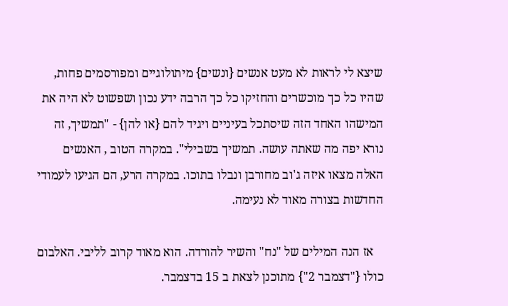שיצא לי לראות לא מעט אנשים {ונשים} מיתולוגיים ומפורסמים פחות, שהיו כל כך מוכשרים והחזיקו כל כך הרבה ידע נכון ושפשוט לא היה את המישהו האחד הזה שיסתכל בעיניים ויגיד להם {או להן} - "תמשיך, זה נורא יפה מה שאתה עושה. תמשיך בשבילי". במקרה הטוב , האנשים האלה מצאו איזה ג'וב מחורבן ונבלו בתוכו. במקרה הרע, הם הגיעו לעמודי החדשות בצורה מאוד לא נעימה.

   אז הנה המילים של "נח" והשיר להורדה. הוא מאוד קרוב לליבי. האלבום כולו {"דצמבר 2"} מתוכנן לצאת ב 15 בדצמבר.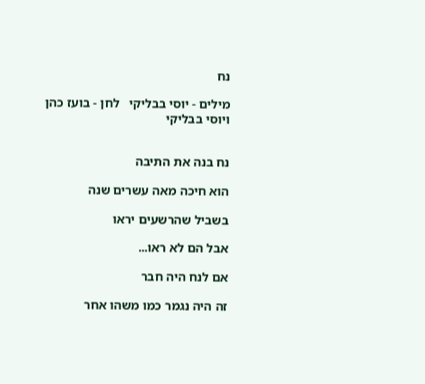נח

מילים - יוסי בבליקי   לחן - בועז כהן ויוסי בבליקי


נח בנה את התיבה

הוא חיכה מאה עשרים שנה

בשביל שהרשעים יראו

אבל הם לא ראו...

אם לנח היה חבר

זה היה נגמר כמו משהו אחר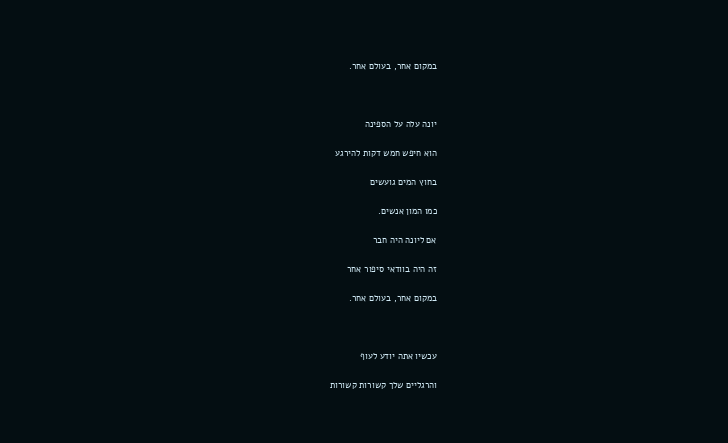במקום אחר, בעולם אחר.



יונה עלה על הספינה

הוא חיפש חמש דקות להירגע

בחוץ המים גועשים

כמו המון אנשים.

אם ליונה היה חבר

זה היה בוודאי סיפור אחר

במקום אחר, בעולם אחר.



עכשיו אתה יודע לעוף

והרגליים שלך קשורות קשורות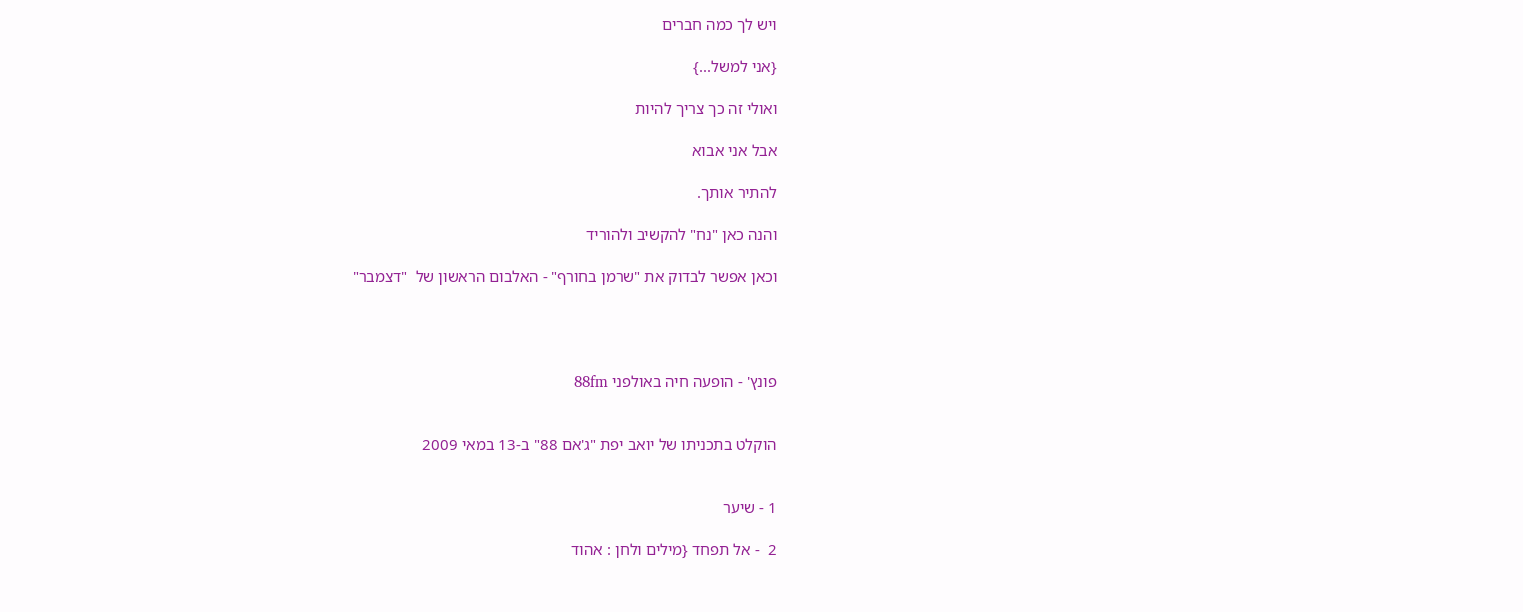ויש לך כמה חברים

{אני למשל...}

ואולי זה כך צריך להיות

אבל אני אבוא

להתיר אותך.

והנה כאן "נח" להקשיב ולהוריד

וכאן אפשר לבדוק את "שרמן בחורף" - האלבום הראשון של  "דצמבר"




פונץ' - הופעה חיה באולפני 88fm


הוקלט בתכניתו של יואב יפת "ג'אם 88" ב-13 במאי 2009


1 - שיער

2  - אל תפחד {מילים ולחן : אהוד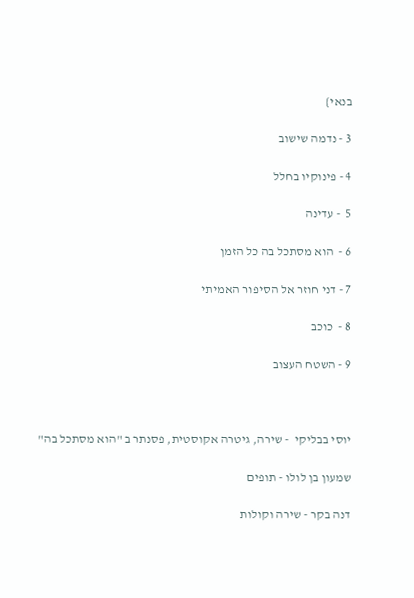בנאי}

3 - נדמה שישוב

4 - פינוקיו בחלל

5  - עדינה

6 -  הוא מסתכל בה כל הזמן

7 - דני חוזר אל הסיפור האמיתי

8 -  כוכב

9 - השטח העצוב



יוסי בבליקי  - שירה, גיטרה אקוסטית, פסנתר ב "הוא מסתכל בה"

שמעון בן לולו - תופים

דנה בקר - שירה וקולות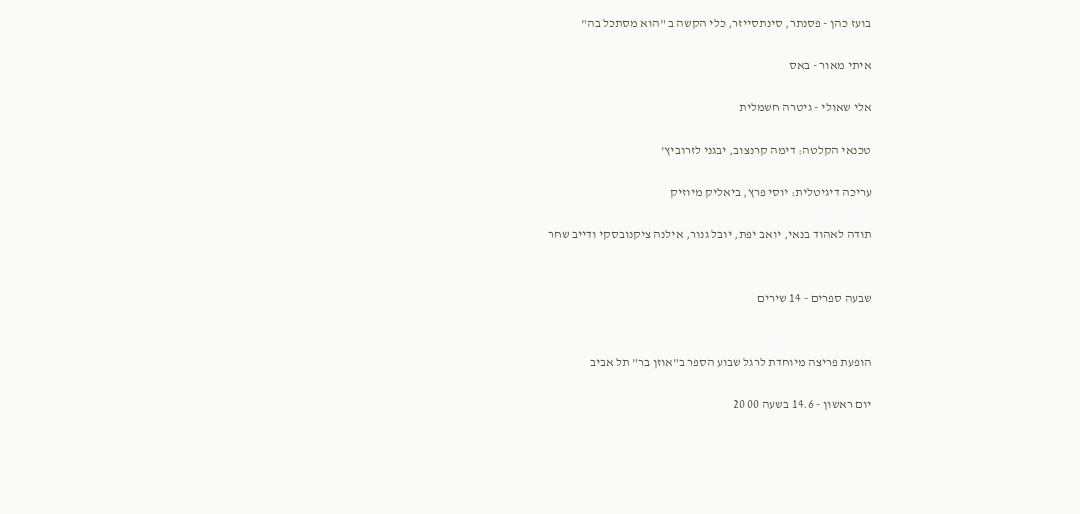בועז כהן - פסנתר, סינתסייזר, כלי הקשה ב "הוא מסתכל בה"

איתי מאור - באס

אלי שאולי - גיטרה חשמלית

טכנאי הקלטה: דימה קרנצוב, יבגני לזרוביץ'

עריכה דיגיטלית: יוסי פרץ, ביאליק מיוזיק

תודה לאהוד בנאי, יואב יפת, יובל גנור, אילנה ציקנובסקי ודייב שחר


שבעה ספרים - 14 שירים


הופעת פריצה מיוחדת לרגל שבוע הספר ב"אוזן בר" תל אביב

יום ראשון - 14.6 בשעה 00 20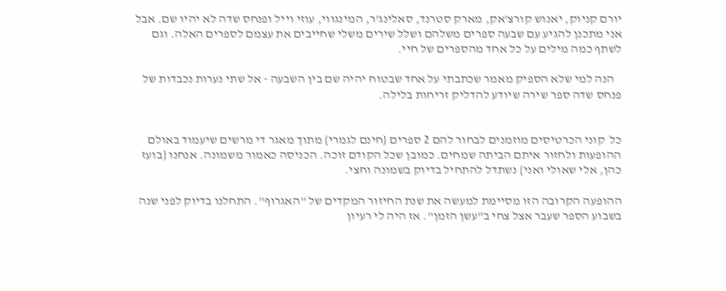יורם קניוק, יאנוש קורצ'אק, מארק סטרנד, סאלינג'ר, המינגווי, עוזי וייל ופנחס שדה לא יהיו שם. אבל אני מתכנן להגיע עם שבעה ספרים משלהם ושלל שירים משלי שחייבים את עצמם לספרים האלה. וגם לשתף כמה מילים על כל אחד מהספרים של חיי.

   הנה למי שלא הספיק מאמר שכתבתי על אחד שבטוח יהיה שם בין השבעה - אל שתי נערות נכבדות של פנחס שדה ספר שירה שיודע להדליק זריחות בלילה.


כל  קוני הכרטיסים מוזמנים לבחור להם 2 ספרים {חינם לגמרי} מתוך מאגר די מרשים שיעמוד באולם ההופעות ולחזור איתם הביתה שמחים. כמובן שכל הקודם זוכה. הכניסה כאמור משמונה. אנחנו {בועז כהן, אלי שאולי ואני} נשתדל להתחיל בדיוק בשמונה וחצי.

ההופעה הקרובה הזו מסיימת למעשה את שנת החיזור המקדים של "האגרוף". התחלנו בדיוק לפני שנה בשבוע הספר שעבר אצל צחי ב"עשן הזמן". אז היה לי רעיון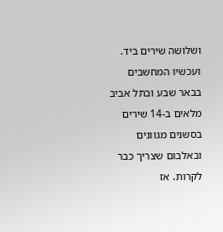ושלושה שירים ביד. ועכשיו המחשבים בבאר שבע ובתל אביב מלאים ב-14 שירים בסשנים מגוונים ובאלבום שצריך כבר לקרות. אז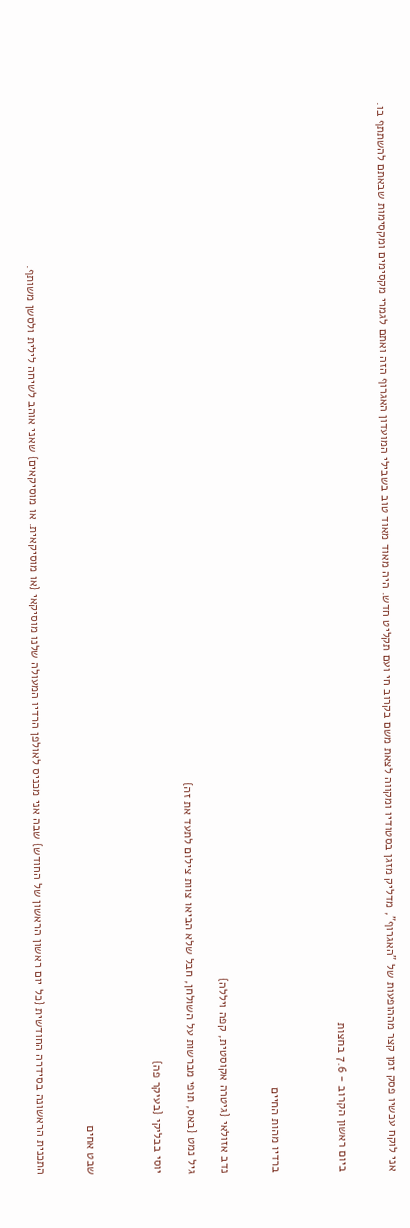אני לוקח עכשיו פסק זמן קצר מההופעות של "האגרוף", מדליק מזגן בסטודיו ומקווה לצאת משם בקרוב חי ועם תקליט חדש. היה מאוד מאוד טוב בשבילי המועדון האגרוף הזה ואתם לגמרי מקסימים ומקסימות שבאתם להשתתף בו.


ביום ראשון הקרוב - 7.6 בחצות



ברדיו מהות החיים


נדב אזולאי {גיטרה אקוסטית, קפה ויללה}

גיל נמט {באס, תופי מברשות על השולחן, חבל שלא הביאו צוות צילום לתעד את זה}

יוסי בבליקי {בעיקר פה}



שבט אחים


התכנית הראשונה בסידרה החודשית {כל יום ראשון הראשון של החודש} שבה אני מכניס לאולפן הרדיו המעולה שלנו מוסיקאי {או מוסיקאית. או מוסיקאים} שאני אוהב לשיחה לילית ולסשן משותף.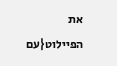את הפיילוט{עם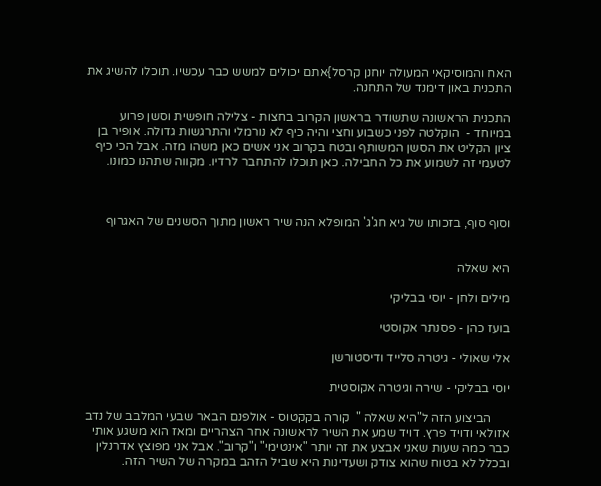האח והמוסיקאי המעולה יוחנן קרסל}אתם יכולים למשש כבר עכשיו. תוכלו להשיג את התכנית באון דימנד של התחנה.

התכנית הראשונה שתשודר בראשון הקרוב בחצות - צלילה חופשית וסשן פרוע במיוחד -  הוקלטה לפני כשבוע וחצי והיה כיף לא נורמלי והתרגשות גדולה. אופיר בן ציון הקליט את הסשן המשותף ובטח בקרוב אני אשים כאן משהו מזה. אבל הכי כיף לטעמי זה לשמוע את כל החבילה. כאן תוכלו להתחבר לרדיו. מקווה שתהנו כמונו.



וסוף סוף, בזכותו של גיא חג'ג' המופלא הנה שיר ראשון מתוך הסשנים של האגרוף


היא שאלה

מילים ולחן - יוסי בבליקי

בועז כהן - פסנתר אקוסטי

אלי שאולי - גיטרה סלייד ודיסטורשן

יוסי בבליקי - שירה וגיטרה אקוסטית

      הביצוע הזה ל"היא שאלה "  קורה בקקטוס - אולפנם הבאר שבעי המלבב של נדב אזולאי ודויד פרץ. דויד שמע את השיר לראשונה אחר הצהריים ומאז הוא משגע אותי כבר כמה שעות שאני אבצע את זה יותר "אינטימי" ו"קרוב". אבל אני מפוצץ אדרנלין ובכלל לא בטוח שהוא צודק ושעדינות היא שביל הזהב במקרה של השיר הזה.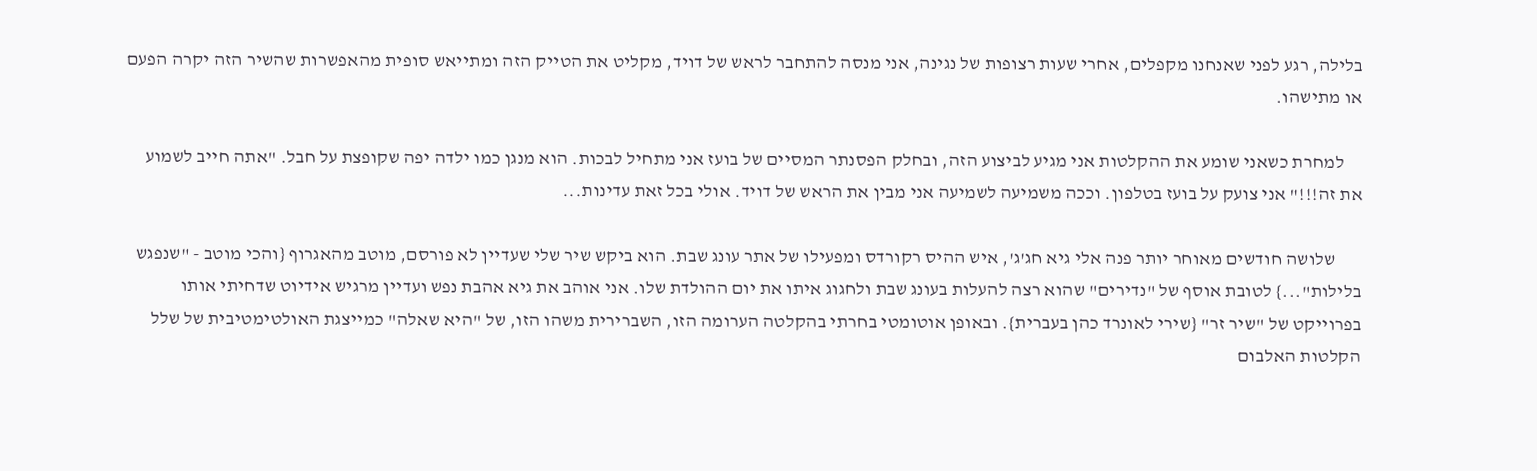בלילה, רגע לפני שאנחנו מקפלים, אחרי שעות רצופות של נגינה, אני מנסה להתחבר לראש של דויד, מקליט את הטייק הזה ומתייאש סופית מהאפשרות שהשיר הזה יקרה הפעם או מתישהו.

     למחרת כשאני שומע את ההקלטות אני מגיע לביצוע הזה, ובחלק הפסנתר המסיים של בועז אני מתחיל לבכות. הוא מנגן כמו ילדה יפה שקופצת על חבל. "אתה חייב לשמוע את זה!!!" אני צועק על בועז בטלפון. וככה משמיעה לשמיעה אני מבין את הראש של דויד. אולי בכל זאת עדינות...

       שלושה חודשים מאוחר יותר פנה אלי גיא חג'ג', איש ההיס רקורדס ומפעילו של אתר עונג שבת. הוא ביקש שיר שלי שעדיין לא פורסם, מוטב מהאגרוף {והכי מוטב - "שנפגש בלילות"...} לטובת אוסף של "נדירים" שהוא רצה להעלות בעונג שבת ולחגוג איתו את יום ההולדת שלו. אני אוהב את גיא אהבת נפש ועדיין מרגיש אידיוט שדחיתי אותו בפרוייקט של "שיר זר" {שירי לאונרד כהן בעברית}. ובאופן אוטומטי בחרתי בהקלטה הערומה הזו, השברירית משהו הזו, של "היא שאלה" כמייצגת האולטימטיבית של שלל הקלטות האלבום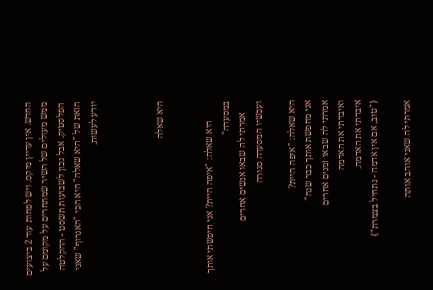החדש. אין עדיין מיקס. ויש לפחות עוד 2 ביצועים ממש מעולים של השיר שמתחרים על מקומם על הפלסטיק. אבל נכון לשבועות תשסט - ההקלטה הזאת של "היא שאלה" היא הכי "האגרוף" שאני יודע לעשות.



היא שאלה


        היא שאלה: "איפה היית? אני חיפשתי אותך במסעדה"
     אמרתי לה שבאו אנשים אחרים
ועכשיו המסעדה סגורה

היא שאלה: "איפה היית?
אני מחפשת אותך כבר שנה"
אמרתי לה שבאו זמנים אחרים
ואיבדתי את האדמה
איבדתי את האדמה.
{"טוב, אם אין אדמה - נתחיל בצמרת"}

אמרתי לה שאני אוהב אותה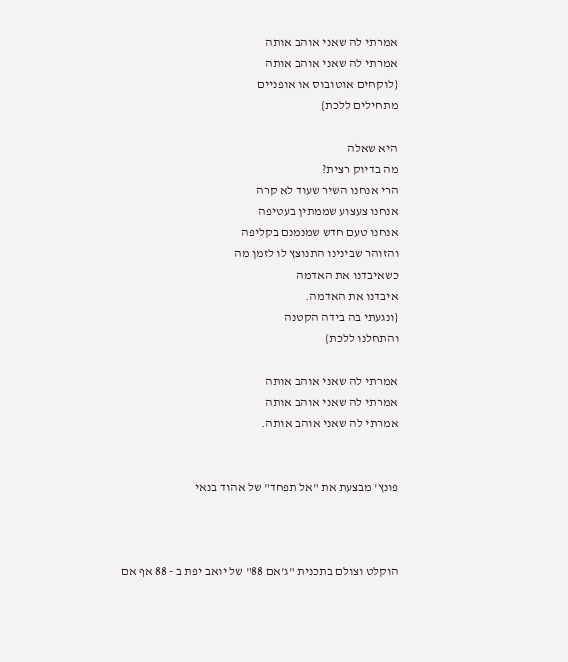אמרתי לה שאני אוהב אותה
אמרתי לה שאני אוהב אותה
{לוקחים אוטובוס או אופניים
מתחילים ללכת}

היא שאלה
מה בדיוק רצית?
הרי אנחנו השיר שעוד לא קרה
אנחנו צעצוע שממתין בעטיפה
אנחנו טעם חדש שמנמנם בקליפה
והזוהר שבינינו התנוצץ לו לזמן מה
כשאיבדנו את האדמה
איבדנו את האדמה.
{ונגעתי בה בידה הקטנה
והתחלנו ללכת}

אמרתי לה שאני אוהב אותה
אמרתי לה שאני אוהב אותה
אמרתי לה שאני אוהב אותה.


פונץ' מבצעת את "אל תפחד" של אהוד בנאי



הוקלט וצולם בתכנית "ג'אם 88" של יואב יפת ב - 88 אף אם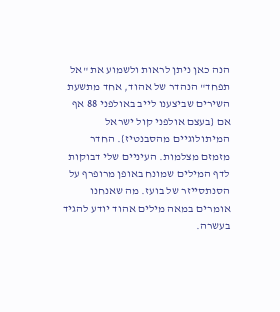הנה כאן ניתן לראות ולשמוע את "אל תפחד" הנהדר של אהוד, אחד מתשעת השירים שביצענו לייב באולפני 88 אף אם {בעצם אולפני קול ישראל המיתולוגיים מהסבנטיז}. החדר מזמזם מצלמות. העיניים שלי דבוקות לדף המילים שמונח באופן מרופרף על הסנתסייזר של בועז. מה שאנחנו אומרים במאה מילים אהוד יודע להגיד בעשרה.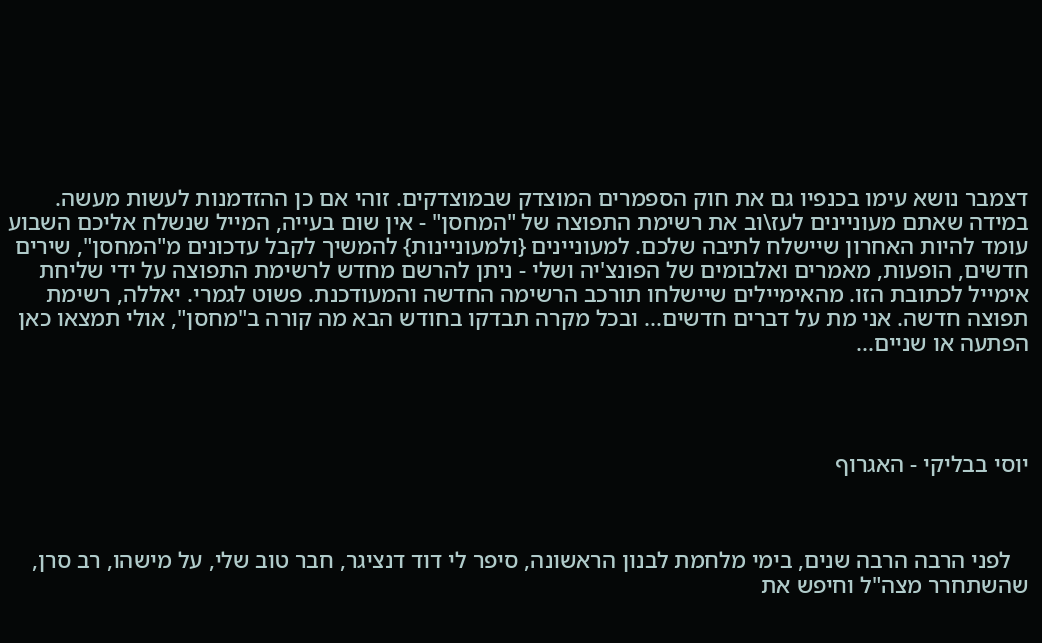דצמבר נושא עימו בכנפיו גם את חוק הספמרים המוצדק שבמוצדקים. זוהי אם כן ההזדמנות לעשות מעשה. במידה שאתם מעוניינים לעז\וב את רשימת התפוצה של "המחסן" - אין שום בעייה, המייל שנשלח אליכם השבוע עומד להיות האחרון שיישלח לתיבה שלכם. למעוניינים {ולמעוניינות} להמשיך לקבל עדכונים מ"המחסן", שירים חדשים, הופעות, מאמרים ואלבומים של הפונצ'יה ושלי - ניתן להרשם מחדש לרשימת התפוצה על ידי שליחת אימייל לכתובת הזו. מהאימיילים שיישלחו תורכב הרשימה החדשה והמעודכנת. פשוט לגמרי. יאללה, רשימת תפוצה חדשה. אני מת על דברים חדשים... ובכל מקרה תבדקו בחודש הבא מה קורה ב"מחסן", אולי תמצאו כאן הפתעה או שניים...




יוסי בבליקי - האגרוף



   לפני הרבה הרבה שנים, בימי מלחמת לבנון הראשונה, סיפר לי דוד דנציגר, חבר טוב שלי, על מישהו, רב סרן, שהשתחרר מצה"ל וחיפש את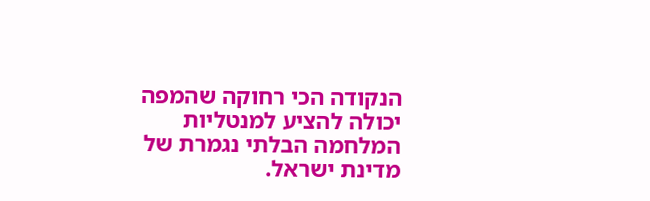הנקודה הכי רחוקה שהמפה יכולה להציע למנטליות המלחמה הבלתי נגמרת של מדינת ישראל.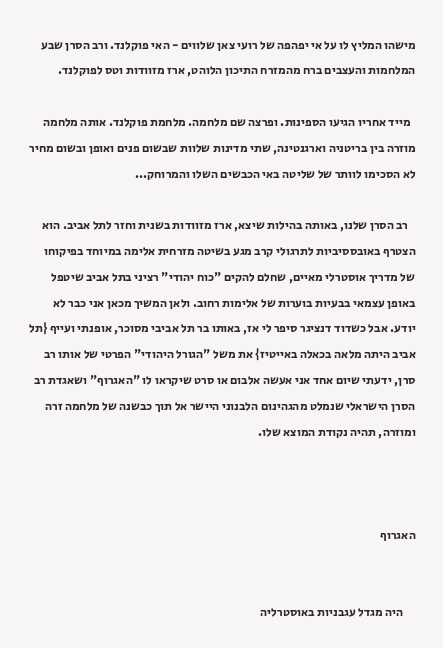מישהו המליץ לו על אי יפהפה של רועי צאן שלווים - האי פוקלנד. ורב הסרן שבע המלחמות והעצבים ברח מהמזרח התיכון הלוהט, ארז מזוודות וטס לפוקלנד.

  מייד אחריו הגיעו הספינות. ופרצה שם מלחמה. מלחמת פוקלנד. אותה מלחמה מוזרה בין בריטניה וארגנטינה, שתי מדינות שלוות שבשום פנים ואופן ובשום מחיר לא הסכימו לוותר של שליטה באי הכבשים השלו והמרוחק...

   רב הסרן שלנו, באותה בהילות שיצא, ארז מזוודות בשנית וחזר לתל אביב. הוא הצטרף באובססיביות לתרגולי קרב מגע בשיטה מזרחית אלימה במיוחד בפיקוחו של מדריך אוסטרלי מאיים, שחלם להקים "כוח יהודי" רציני בתל אביב שיטפל באופן עצמאי בבעיות בוערות של אלימות רחוב. ולאן המשיך מכאן אני כבר לא יודע. אבל כשדוד דנציגר סיפר לי אז, באותו בר תל אביבי מסוכר, אופנתי ועייף {תל אביב היתה מלאה בכאלה באייטיז} את משל "הגורל היהודי" הפרטי של אותו רב סרן, ידעתי שיום אחד אני אעשה אלבום או סרט שיקראו לו "האגרוף" ושאגדת רב הסרן הישראלי שנמלט מהגהינום הלבנוני היישר אל תוך כבשנה של מלחמה זרה ומוזרה, תהיה נקודת המוצא שלו.



האגרוף


     היה מגדל עגבניות באוסטרליה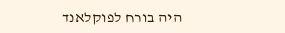היה בורח לפוקלאנד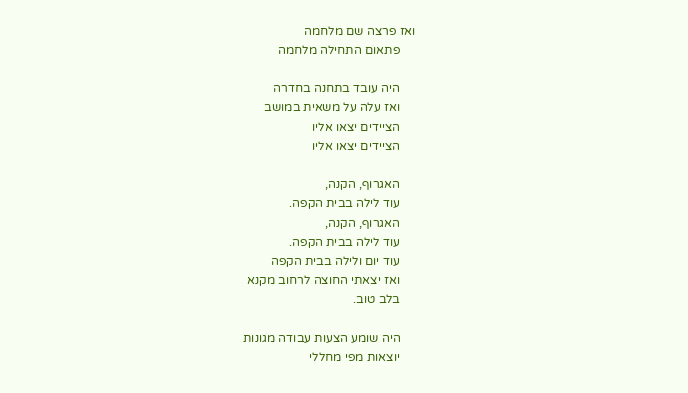ואז פרצה שם מלחמה
     פתאום התחילה מלחמה

     היה עובד בתחנה בחדרה
     ואז עלה על משאית במושב
     הציידים יצאו אליו
     הציידים יצאו אליו

     האגרוף, הקנה,
     עוד לילה בבית הקפה.
     האגרוף, הקנה,
     עוד לילה בבית הקפה.
     עוד יום ולילה בבית הקפה
     ואז יצאתי החוצה לרחוב מקנא
     בלב טוב.

     היה שומע הצעות עבודה מגונות
     יוצאות מפי מחללי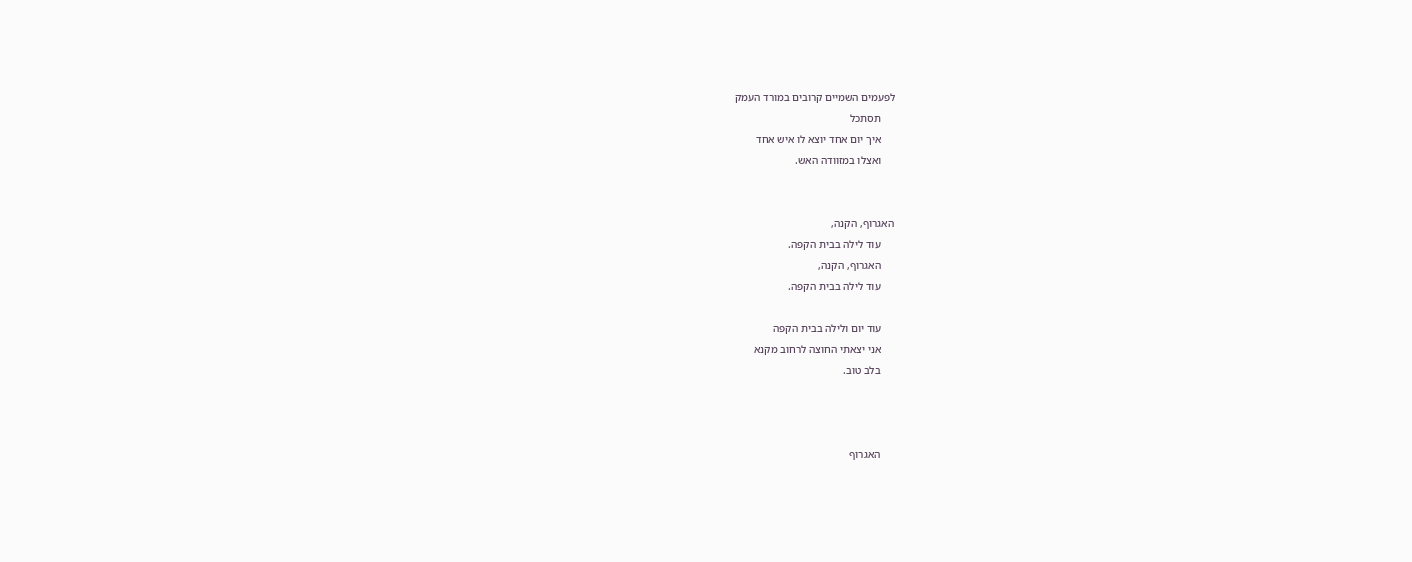לפעמים השמיים קרובים במורד העמק
     תסתכל
     איך יום אחד יוצא לו איש אחד
     ואצלו במזוודה האש.


האגרוף, הקנה,
     עוד לילה בבית הקפה.
     האגרוף, הקנה,
     עוד לילה בבית הקפה.

     עוד יום ולילה בבית הקפה
     אני יצאתי החוצה לרחוב מקנא
     בלב טוב.



     האגרוף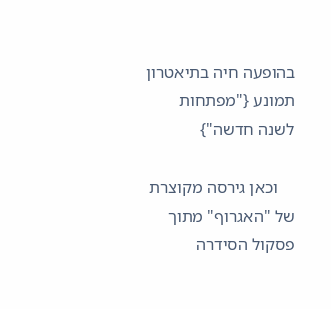בהופעה חיה בתיאטרון תמונע {"מפתחות לשנה חדשה"}

    וכאן גירסה מקוצרת של "האגרוף" מתוך פסקול הסידרה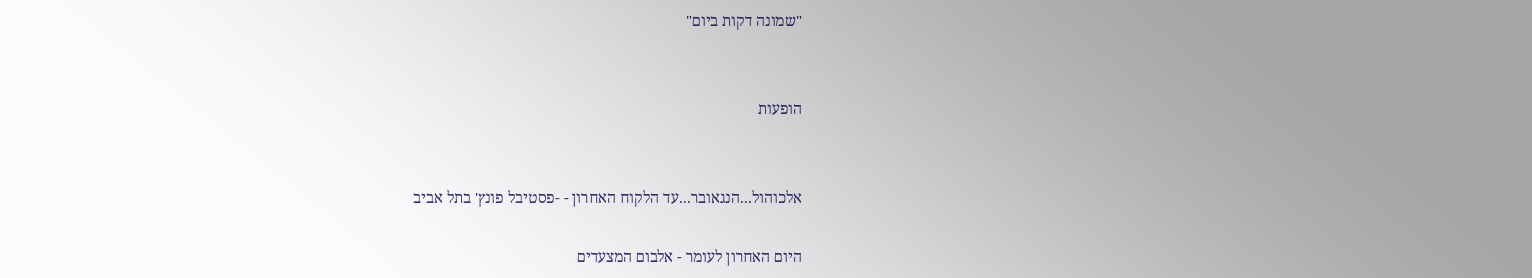"שמונה דקות ביום"


הופעות


אלכוהול...הנגאובר...עד הלקוח האחרון - -פסטיבל פונץ' בתל אביב

היום האחרון לעומר - אלבום המצעדים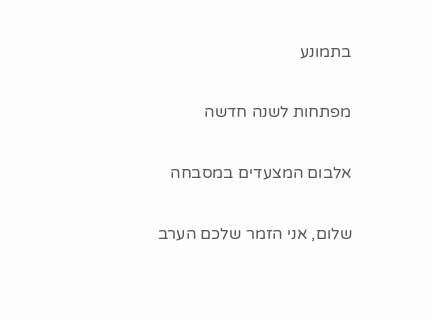בתמונע

מפתחות לשנה חדשה

אלבום המצעדים במסבחה

שלום, אני הזמר שלכם הערב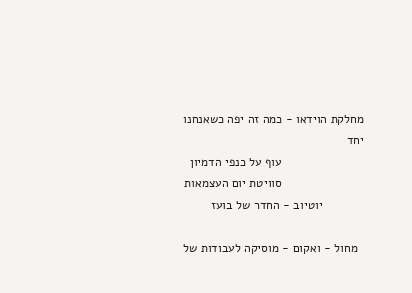מחלקת הוידאו - כמה זה יפה כשאנחנו יחד
                        עוף על כנפי הדמיון
                        סוויטת יום העצמאות
            יוטיוב - החדר של בועז

  מחול - ואקום - מוסיקה לעבודות של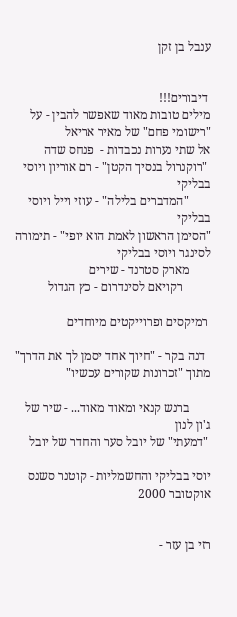ענבל בן זקן


 דיבורים!!!
מילים טובות מאוד שאפשר להבין - על "רישומי פחם" של מאיר אריאל
אל שתי נערות נכבדות -  פנחס שדה
 "רוקנרול בנסיך הקטן" - רם אוריון ויוסי בבליקי
       "המדברים בלילה" - עוזי וייל ויוסי בבליקי
"הסימן הראשון לאמת הוא יופי" - תימורה לסינגר ויוסי בבליקי
       מארק סטרנד - שירים
         רקויאם לסינדרום - כץ הגדול

 רמיקסים ופרוייקטים מיוחדים

  דנה בקר - "חיוך אחד יסמן לך את הדרך" מתוך "זכרונות שקורים עכשיו"

       ברנש קנאי ומאוד מאוד... - שיר של ג'ון לנון
 "דמעתי" של יובל סער והחדר של יובל

יוסי בבליקי והחשמליות - קוטנר סשנס אוקטובר 2000


רזי בן עזר -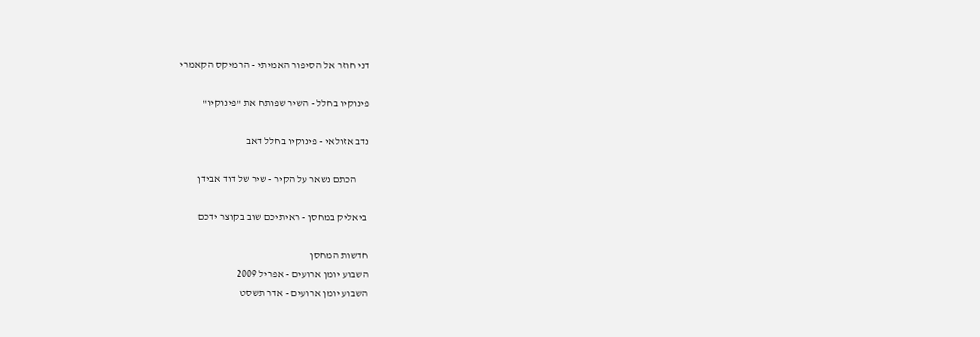דני חוזר אל הסיפור האמיתי - הרמיקס הקאמרי

פינוקיו בחלל - השיר שפותח את "פינוקיו"

נדב אזולאי - פינוקיו בחלל דאב

      הכתם נשאר על הקיר - שיר של דוד אבידן

 ביאליק במחסן - ראיתיכם שוב בקוצר ידכם

חדשות המחסן
השבוע יומן ארועים - אפריל 2009
השבוע יומן ארועים - אדר תשסט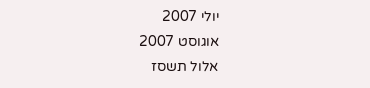יולי 2007
אוגוסט 2007
אלול תשסז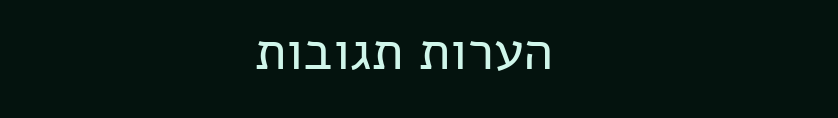הערות תגובות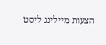הצעות מיילינג ליסט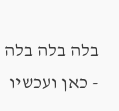בלה בלה בלה - כאן ועכשיו